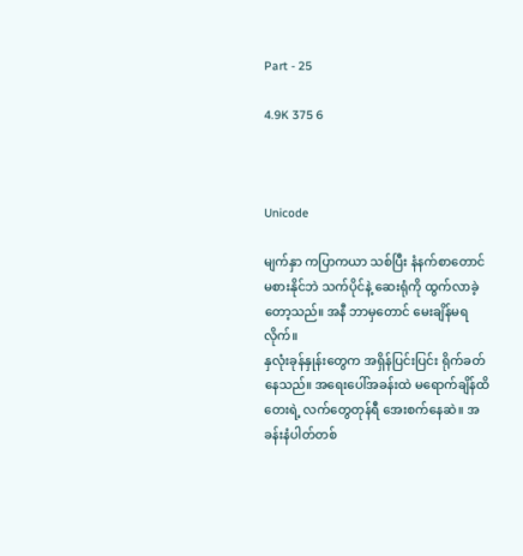Part - 25

4.9K 375 6



Unicode

မျက်နှာ ကပြာကယာ သစ်ပြီး နံနက်စာတောင် မစားနိုင်ဘဲ သက်ပိုင်နဲ့ ဆေးရုံကို ထွက်လာခဲ့တော့သည်။ အနီ ဘာမှတောင် မေးချိန်မရလိုက်။
နှလုံးခုန်နှုန်းတွေက အရှိန်ပြင်းပြင်း ရိုက်ခတ်နေသည်။ အရေးပေါ်အခန်းထဲ မရောက်ချိန်ထိ တေးရဲ့ လက်တွေတုန်ရီ အေးစက်နေဆဲ။ အခန်းနံပါတ်တစ်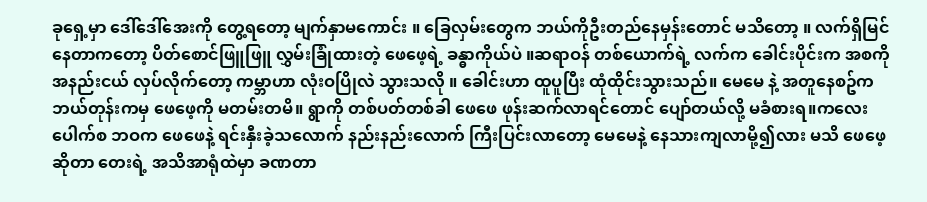ခုရှေ့မှာ ဒေါ်ဒေါ်အေးကို တွေ့ရတော့ မျက်နှာမကောင်း ။ ခြေလှမ်းတွေက ဘယ်ကိုဦးတည်နေမှန်းတောင် မသိတော့ ။ လက်ရှိမြင်နေတာကတော့ ပိတ်စောင်ဖြူဖြူ လွှမ်းခြုံထားတဲ့ ဖေဖေ့ရဲ့ ခန္ဓာကိုယ်ပဲ ။ဆရာဝန် တစ်ယောက်ရဲ့ လက်က ခေါင်းပိုင်းက အစကို အနည်းငယ် လှပ်လိုက်တော့ ကမ္ဘာဟာ လုံးဝပြိုလဲ သွားသလို ။ ခေါင်းဟာ ထူပူပြီး ထုံထိုင်းသွားသည်။ မေမေ နဲ့ အတူနေစဥ်က ဘယ်တုန်းကမှ ဖေဖေ့ကို မတမ်းတမိ။ ရွာကို တစ်ပတ်တစ်ခါ ဖေဖေ ဖုန်းဆက်လာရင်တောင် ပျော်တယ်လို့ မခံစားရ။ကလေးပေါက်စ ဘဝက ဖေဖေနဲ့ ရင်းနှီးခဲ့သလောက် နည်းနည်းလောက် ကြီးပြင်းလာတော့ မေမေနဲ့ နေသားကျလာမို့၍လား မသိ ဖေဖေ့ဆိုတာ တေးရဲ့ အသိအာရုံထဲမှာ ခဏတာ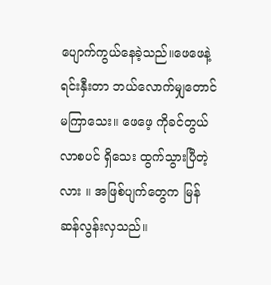ပျောက်ကွယ်နေခဲ့သည်။ဖေဖေနဲ့ရင်းနှီးတာ ဘယ်လောက်မျှတောင် မကြာသေး။ ဖေဖေ့ ကိုခင်တွယ်လာစပင် ရှိသေး ထွက်သွားပြီတဲ့လား ။ အဖြစ်ပျက်တွေက မြန်ဆန်လွန်းလှသည်။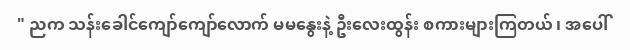" ညက သန်းခေါင်ကျော်ကျော်လောက် မမနွေးနဲ့ ဦးလေးထွန်း စကားများကြတယ် ၊ အပေါ်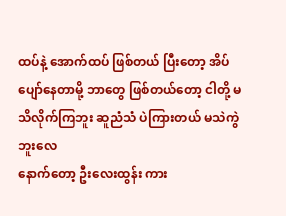ထပ်နဲ့ အောက်ထပ် ဖြစ်တယ် ပြီးတော့ အိပ်ပျော်နေတာမို့ ဘာတွေ ဖြစ်တယ်တော့ ငါတို့ မသိလိုက်ကြဘူး ဆူညံသံ ပဲကြားတယ် မသဲကွဲဘူးလေ
နောက်တော့ ဦးလေးထွန်း ကား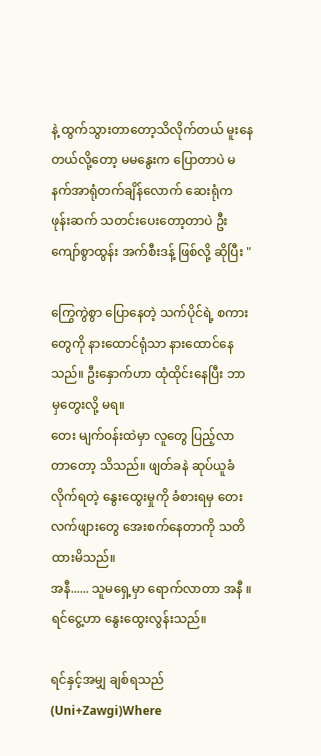နဲ့ ထွက်သွားတာတော့သိလိုက်တယ် မူးနေတယ်လို့တော့ မမနွေးက ပြောတာပဲ မနက်အာရုံတက်ချိန်လောက် ဆေးရုံက ဖုန်းဆက် သတင်းပေးတော့တာပဲ ဦးကျော်စွာထွန်း အက်စီးဒန့် ဖြစ်လို့ ဆိုပြီး "

ကြွေကွဲစွာ ပြောနေတဲ့ သက်ပိုင်ရဲ့ စကားတွေကို နားထောင်ရုံသာ နားထောင်နေသည်။ ဦးနှောက်ဟာ ထုံထိုင်းနေပြီး ဘာမှတွေးလို့ မရ။
တေး မျက်ဝန်းထဲမှာ လူတွေ ပြည့်လာတာတော့ သိသည်။ ဖျတ်ခနဲ ဆုပ်ယူခံလိုက်ရတဲ့ နွေးထွေးမှုကို ခံစားရမှ တေး လက်ဖျားတွေ အေးစက်နေတာကို သတိထားမိသည်။
အနီ...... သူမရှေ့မှာ ရောက်လာတာ အနီ ။ ရင်ငွေ့ဟာ နွေးထွေးလွန်းသည်။

ရင်နှင့်အမျှ ချစ်ရသည် (Uni+Zawgi)Where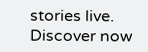stories live. Discover now